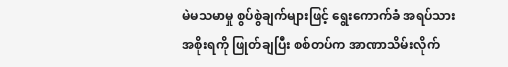မဲမသမာမှု စွပ်စွဲချက်များဖြင့် ရွေးကောက်ခံ အရပ်သားအစိုးရကို ဖြုတ်ချပြီး စစ်တပ်က အာဏာသိမ်းလိုက်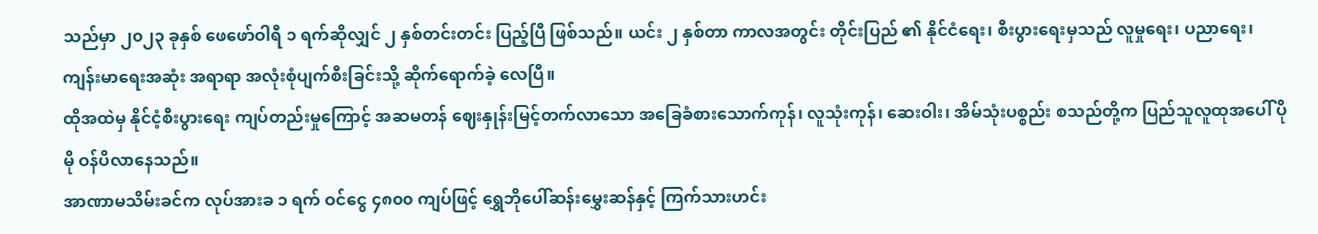သည်မှာ ၂၀၂၃ ခုနှစ် ဖေဖော်ဝါရီ ၁ ရက်ဆိုလျှင် ၂ နှစ်တင်းတင်း ပြည့်ပြီ ဖြစ်သည်။ ယင်း ၂ နှစ်တာ ကာလအတွင်း တိုင်းပြည် ၏ နိုင်ငံရေး၊ စီးပွားရေးမှသည် လူမှုရေး၊ ပညာရေး၊ ကျန်းမာရေးအဆုံး အရာရာ အလုံးစုံပျက်စီးခြင်းသို့ ဆိုက်ရောက်ခဲ့ လေပြီ။
ထိုအထဲမှ နိုင်ငံ့စီးပွားရေး ကျပ်တည်းမှုကြောင့် အဆမတန် ဈေးနှုန်းမြင့်တက်လာသော အခြေခံစားသောက်ကုန်၊ လူသုံးကုန်၊ ဆေးဝါး၊ အိမ်သုံးပစ္စည်း စသည်တို့က ပြည်သူလူထုအပေါ် ပိုမို ဝန်ပိလာနေသည်။
အာဏာမသိမ်းခင်က လုပ်အားခ ၁ ရက် ဝင်ငွေ ၄၈၀၀ ကျပ်ဖြင့် ရွှေဘိုပေါ်ဆန်းမွှေးဆန်နှင့် ကြက်သားဟင်း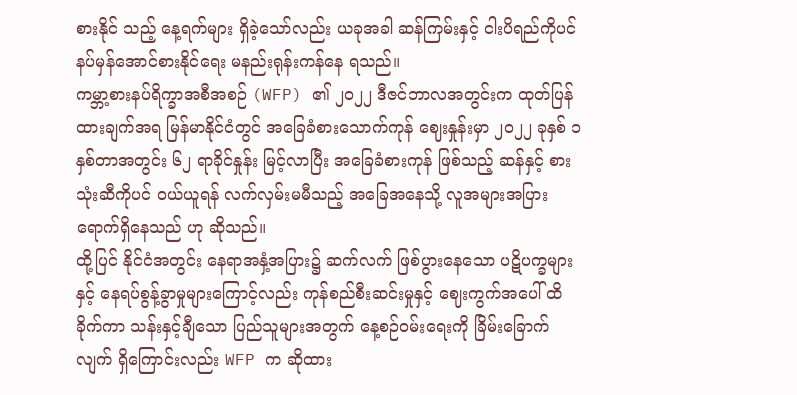စားနိုင် သည့် နေ့ရက်များ ရှိခဲ့သော်လည်း ယခုအခါ ဆန်ကြမ်းနှင့် ငါးပိရည်ကိုပင် နပ်မှန်အောင်စားနိုင်ရေး မနည်းရုန်းကန်နေ ရသည်။
ကမ္ဘာ့စားနပ်ရိက္ခာအစီအစဉ် (WFP) ၏ ၂၀၂၂ ဒီဇင်ဘာလအတွင်းက ထုတ်ပြန်ထားချက်အရ မြန်မာနိုင်ငံတွင် အခြေခံစားသောက်ကုန် ဈေးနှုန်းမှာ ၂၀၂၂ ခုနှစ် ၁ နှစ်တာအတွင်း ၆၂ ရာခိုင်နှုန်း မြင့်လာပြီး အခြေခံစားကုန် ဖြစ်သည့် ဆန်နှင့် စားသုံးဆီကိုပင် ဝယ်ယူရန် လက်လှမ်းမမီသည့် အခြေအနေသို့ လူအများအပြား ရောက်ရှိနေသည် ဟု ဆိုသည်။
ထို့ပြင် နိုင်ငံအတွင်း နေရာအနှံ့အပြား၌ ဆက်လက် ဖြစ်ပွားနေသော ပဋိပက္ခများနှင့် နေရပ်စွန့်ခွာမှုများကြောင့်လည်း ကုန်စည်စီးဆင်းမှုနှင့် ဈေးကွက်အပေါ် ထိခိုက်ကာ သန်းနှင့်ချီသော ပြည်သူများအတွက် နေ့စဉ်ဝမ်းရေးကို ခြိမ်းခြောက်လျက် ရှိကြောင်းလည်း WFP က ဆိုထား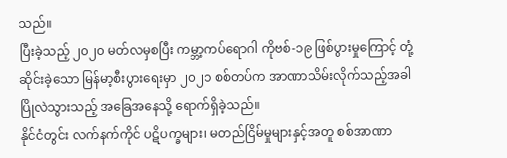သည်။
ပြီးခဲ့သည့် ၂၀၂၀ မတ်လမှစပြီး ကမ္ဘာ့ကပ်ရောဂါ ကိုဗစ်-၁၉ ဖြစ်ပွားမှုကြောင့် တုံ့ဆိုင်းခဲ့သော မြန်မာ့စီးပွားရေးမှာ ၂၀၂၁ စစ်တပ်က အာဏာသိမ်းလိုက်သည့်အခါ ပြိုလဲသွားသည့် အခြေအနေသို့ ရောက်ရှိခဲ့သည်။
နိုင်ငံတွင်း လက်နက်ကိုင် ပဋိပက္ခများ၊ မတည်ငြိမ်မှုများနှင့်အတူ စစ်အာဏာ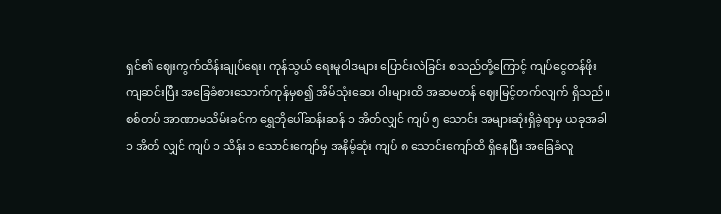ရှင်၏ ဈေးကွက်ထိန်းချုပ်ရေး၊ ကုန်သွယ် ရေးမူဝါဒများ ပြောင်းလဲခြင်း စသည်တို့ကြောင့် ကျပ်ငွေတန်ဖိုး ကျဆင်းပြီး အခြေခံစားသောက်ကုန်မှစ၍ အိမ်သုံးဆေး ဝါးများထိ အဆမတန် ဈေးမြင့်တက်လျက် ရှိသည်။
စစ်တပ် အာဏာမသိမ်းခင်က ရွှေဘိုပေါ်ဆန်းဆန် ၁ အိတ်လျှင် ကျပ် ၅ သောင်း အများဆုံးရှိခဲ့ရာမှ ယခုအခါ ၁ အိတ် လျှင် ကျပ် ၁ သိန်း ၁ သောင်းကျော်မှ အနိမ့်ဆုံး ကျပ် ၈ သောင်းကျော်ထိ ရှိနေပြီး အခြေခံလူ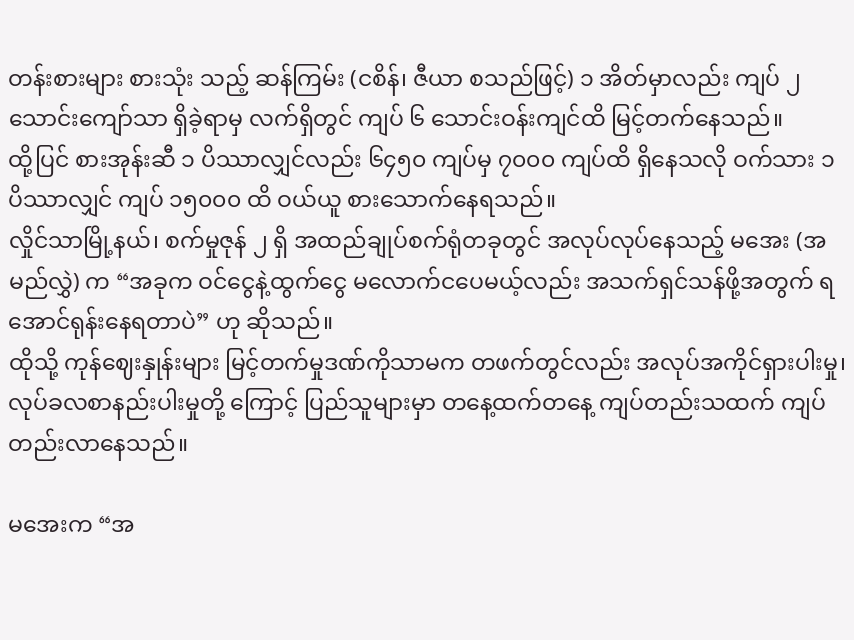တန်းစားများ စားသုံး သည့် ဆန်ကြမ်း (ငစိန်၊ ဇီယာ စသည်ဖြင့်) ၁ အိတ်မှာလည်း ကျပ် ၂ သောင်းကျော်သာ ရှိခဲ့ရာမှ လက်ရှိတွင် ကျပ် ၆ သောင်းဝန်းကျင်ထိ မြင့်တက်နေသည်။
ထို့ပြင် စားအုန်းဆီ ၁ ပိဿာလျှင်လည်း ၆၄၅၀ ကျပ်မှ ၇၀၀၀ ကျပ်ထိ ရှိနေသလို ဝက်သား ၁ ပိဿာလျှင် ကျပ် ၁၅၀၀၀ ထိ ဝယ်ယူ စားသောက်နေရသည်။
လှိုင်သာမြို့နယ်၊ စက်မှုဇုန် ၂ ရှိ အထည်ချုပ်စက်ရုံတခုတွင် အလုပ်လုပ်နေသည့် မအေး (အမည်လွှဲ) က “အခုက ဝင်ငွေနဲ့ထွက်ငွေ မလောက်ငပေမယ့်လည်း အသက်ရှင်သန်ဖို့အတွက် ရအောင်ရုန်းနေရတာပဲ” ဟု ဆိုသည်။
ထိုသို့ ကုန်ဈေးနှုန်းများ မြင့်တက်မှုဒဏ်ကိုသာမက တဖက်တွင်လည်း အလုပ်အကိုင်ရှားပါးမှု၊ လုပ်ခလစာနည်းပါးမှုတို့ ကြောင့် ပြည်သူများမှာ တနေ့ထက်တနေ့ ကျပ်တည်းသထက် ကျပ်တည်းလာနေသည်။

မအေးက “အ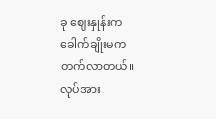ခု ဈေးနှုန်းက ခေါက်ချိုးမက တက်လာတယ်။ လုပ်အား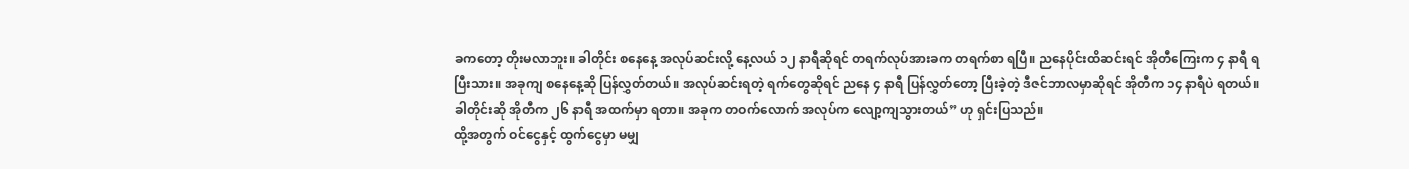ခကတော့ တိုးမလာဘူး။ ခါတိုင်း စနေနေ့ အလုပ်ဆင်းလို့ နေ့လယ် ၁၂ နာရီဆိုရင် တရက်လုပ်အားခက တရက်စာ ရပြီ။ ညနေပိုင်းထိဆင်းရင် အိုတီကြေးက ၄ နာရီ ရပြီးသား။ အခုကျ စနေနေ့ဆို ပြန်လွှတ်တယ်။ အလုပ်ဆင်းရတဲ့ ရက်တွေဆိုရင် ညနေ ၄ နာရီ ပြန်လွှတ်တော့ ပြီးခဲ့တဲ့ ဒီဇင်ဘာလမှာဆိုရင် အိုတီက ၁၄ နာရီပဲ ရတယ်။ ခါတိုင်းဆို အိုတီက ၂၆ နာရီ အထက်မှာ ရတာ။ အခုက တဝက်လောက် အလုပ်က လျော့ကျသွားတယ်” ဟု ရှင်းပြသည်။
ထို့အတွက် ဝင်ငွေနှင့် ထွက်ငွေမှာ မမျှ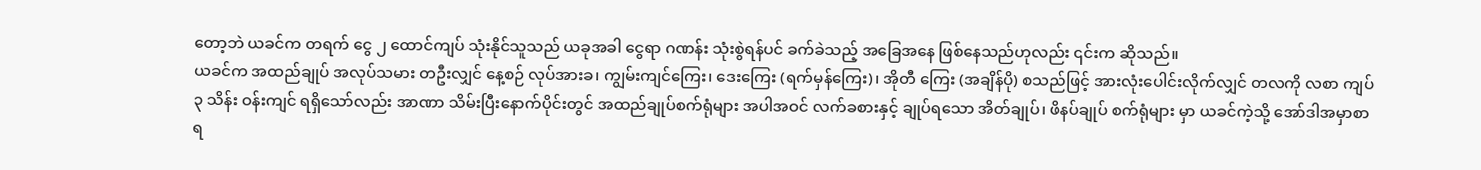တော့ဘဲ ယခင်က တရက် ငွေ ၂ ထောင်ကျပ် သုံးနိုင်သူသည် ယခုအခါ ငွေရာ ဂဏန်း သုံးစွဲရန်ပင် ခက်ခဲသည့် အခြေအနေ ဖြစ်နေသည်ဟုလည်း ၎င်းက ဆိုသည်။
ယခင်က အထည်ချုပ် အလုပ်သမား တဦးလျှင် နေ့စဉ် လုပ်အားခ၊ ကျွမ်းကျင်ကြေး၊ ဒေးကြေး (ရက်မှန်ကြေး)၊ အိုတီ ကြေး (အချိန်ပို) စသည်ဖြင့် အားလုံးပေါင်းလိုက်လျှင် တလကို လစာ ကျပ် ၃ သိန်း ဝန်းကျင် ရရှိသော်လည်း အာဏာ သိမ်းပြီးနောက်ပိုင်းတွင် အထည်ချုပ်စက်ရုံများ အပါအဝင် လက်ခစားနှင့် ချုပ်ရသော အိတ်ချုပ်၊ ဖိနပ်ချုပ် စက်ရုံများ မှာ ယခင်ကဲ့သို့ အော်ဒါအမှာစာရ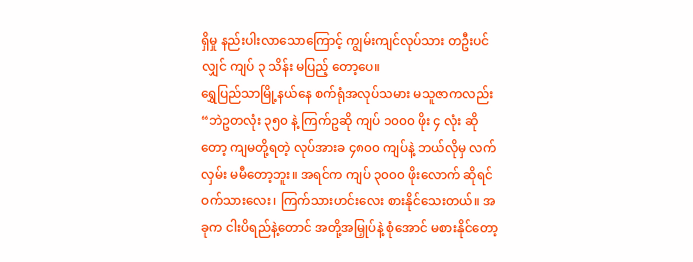ရှိမှု နည်းပါးလာသောကြောင့် ကျွမ်းကျင်လုပ်သား တဦးပင်လျှင် ကျပ် ၃ သိန်း မပြည့် တော့ပေ။
ရွှေပြည်သာမြို့နယ်နေ စက်ရုံအလုပ်သမား မသူဇာကလည်း “ဘဲဥတလုံး ၃၅၀ နဲ့ ကြက်ဥဆို ကျပ် ၁၀၀၀ ဖိုး ၄ လုံး ဆိုတော့ ကျမတို့ရတဲ့ လုပ်အားခ ၄၈၀၀ ကျပ်နဲ့ ဘယ်လိုမှ လက်လှမ်း မမီတော့ဘူး။ အရင်က ကျပ် ၃၀၀၀ ဖိုးလောက် ဆိုရင် ဝက်သားလေး၊ ကြက်သားဟင်းလေး စားနိုင်သေးတယ်။ အခုက ငါးပိရည်နဲ့တောင် အတို့အမြှုပ်နဲ့ စုံအောင် မစားနိုင်တော့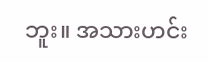ဘူး။ အသားဟင်း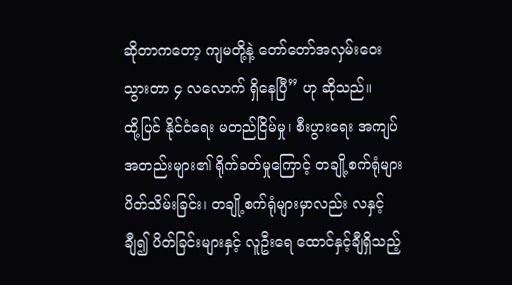ဆိုတာကတော့ ကျမတို့နဲ့ တော်တော်အလှမ်းဝေးသွားတာ ၄ လလောက် ရှိနေပြီ” ဟု ဆိုသည်။
ထို့ပြင် နိုင်ငံရေး မတည်ငြိမ်မှု၊ စီးပွားရေး အကျပ်အတည်းများ၏ ရိုက်ခတ်မှုကြောင့် တချို့စက်ရုံများ ပိတ်သိမ်းခြင်း၊ တချို့စက်ရုံများမှာလည်း လနှင့်ချီ၍ ပိတ်ခြင်းများနှင့် လူဦးရေ ထောင်နှင့်ချီရှိသည့်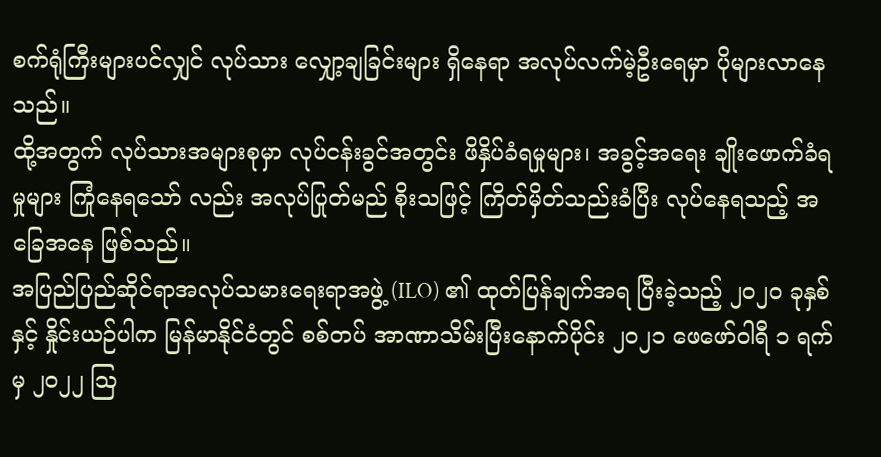စက်ရုံကြီးများပင်လျှင် လုပ်သား လျှော့ချခြင်းများ ရှိနေရာ အလုပ်လက်မဲ့ဦးရေမှာ ပိုများလာနေသည်။
ထို့အတွက် လုပ်သားအများစုမှာ လုပ်ငန်းခွင်အတွင်း ဖိနှိပ်ခံရမှုများ၊ အခွင့်အရေး ချိုးဖောက်ခံရမှုများ ကြုံနေရသော် လည်း အလုပ်ပြုတ်မည် စိုးသဖြင့် ကြိတ်မှိတ်သည်းခံပြီး လုပ်နေရသည့် အခြေအနေ ဖြစ်သည်။
အပြည်ပြည်ဆိုင်ရာအလုပ်သမားရေးရာအဖွဲ့ (ILO) ၏ ထုတ်ပြန်ချက်အရ ပြီးခဲ့သည့် ၂၀၂၀ ခုနှစ်နှင့် နှိုင်းယဉ်ပါက မြန်မာနိုင်ငံတွင် စစ်တပ် အာဏာသိမ်းပြီးနောက်ပိုင်း ၂၀၂၁ ဖေဖော်ဝါရီ ၁ ရက်မှ ၂၀၂၂ ဩ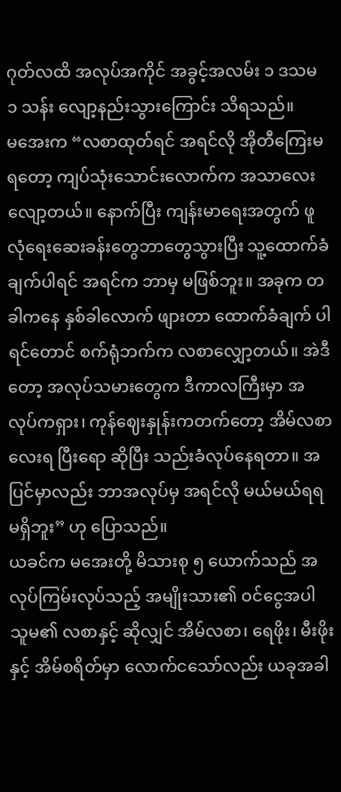ဂုတ်လထိ အလုပ်အကိုင် အခွင့်အလမ်း ၁ ဒသမ ၁ သန်း လျော့နည်းသွားကြောင်း သိရသည်။
မအေးက “လစာထုတ်ရင် အရင်လို အိုတီကြေးမရတော့ ကျပ်သုံးသောင်းလောက်က အသာလေးလျော့တယ်။ နောက်ပြီး ကျန်းမာရေးအတွက် ဖူလုံရေးဆေးခန်းတွေဘာတွေသွားပြီး သူ့ထောက်ခံချက်ပါရင် အရင်က ဘာမှ မဖြစ်ဘူး။ အခုက တခါကနေ နှစ်ခါလောက် ဖျားတာ ထောက်ခံချက် ပါရင်တောင် စက်ရုံဘက်က လစာလျှော့တယ်။ အဲဒီတော့ အလုပ်သမားတွေက ဒီကာလကြီးမှာ အလုပ်ကရှား၊ ကုန်ဈေးနှုန်းကတက်တော့ အိမ်လစာလေးရ ပြီးရော ဆိုပြီး သည်းခံလုပ်နေရတာ။ အပြင်မှာလည်း ဘာအလုပ်မှ အရင်လို မယ်မယ်ရရ မရှိဘူး” ဟု ပြောသည်။
ယခင်က မအေးတို့ မိသားစု ၅ ယောက်သည် အလုပ်ကြမ်းလုပ်သည့် အမျိုးသား၏ ဝင်ငွေအပါ သူမ၏ လစာနှင့် ဆိုလျှင် အိမ်လစာ၊ ရေဖိုး၊ မီးဖိုးနှင့် အိမ်စရိတ်မှာ လောက်ငသော်လည်း ယခုအခါ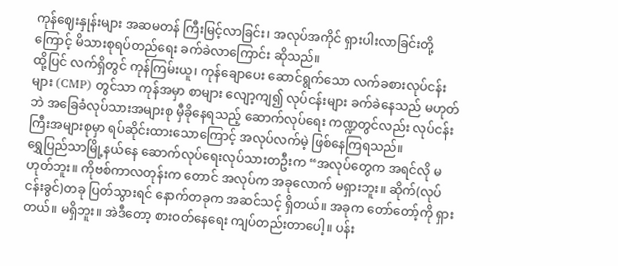ကုန်ဈေးနှုန်းများ အဆမတန် ကြီးမြင့်လာခြင်း၊ အလုပ်အကိုင် ရှားပါးလာခြင်းတို့ကြောင့် မိသားစုရပ်တည်ရေး ခက်ခဲလာကြောင်း ဆိုသည်။
ထို့ပြင် လက်ရှိတွင် ကုန်ကြမ်းယူ၊ ကုန်ချောပေး ဆောင်ရွက်သော လက်ခစားလုပ်ငန်းများ (CMP) တွင်သာ ကုန်အမှာ စာများ လျော့ကျ၍ လုပ်ငန်းများ ခက်ခဲနေသည် မဟုတ်ဘဲ အခြေခံလုပ်သားအများစု မှီခိုနေရသည့် ဆောက်လုပ်ရေး ကဏ္ဍတွင်လည်း လုပ်ငန်းကြီးအများစုမှာ ရပ်ဆိုင်းထားသောကြောင့် အလုပ်လက်မဲ့ ဖြစ်နေကြရသည်။
ရွှေပြည်သာမြို့နယ်နေ ဆောက်လုပ်ရေးလုပ်သားတဦးက “အလုပ်တွေက အရင်လို မဟုတ်ဘူး။ ကိုဗစ်ကာလတုန်းက တောင် အလုပ်က အခုလောက် မရှားဘူး။ ဆိုက်(လုပ်ငန်းခွင်)တခု ပြတ်သွားရင် နောက်တခုက အဆင်သင့် ရှိတယ်။ အခုက တော်တော့်ကို ရှားတယ်။ မရှိဘူး။ အဲဒီတော့ စားဝတ်နေရေး ကျပ်တည်းတာပေါ့။ ပန်း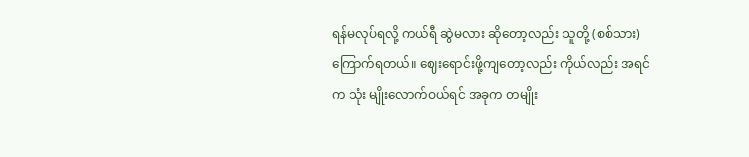ရန်မလုပ်ရလို့ ကယ်ရီ ဆွဲမလား ဆိုတော့လည်း သူတို့ (စစ်သား) ကြောက်ရတယ်။ ဈေးရောင်းဖို့ကျတော့လည်း ကိုယ်လည်း အရင်က သုံး မျိုးလောက်ဝယ်ရင် အခုက တမျိုး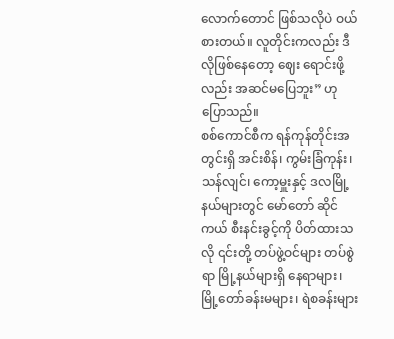လောက်တောင် ဖြစ်သလိုပဲ ဝယ်စားတယ်။ လူတိုင်းကလည်း ဒီလိုဖြစ်နေတော့ ဈေး ရောင်းဖို့လည်း အဆင်မပြေဘူး” ဟု ပြောသည်။
စစ်ကောင်စီက ရန်ကုန်တိုင်းအတွင်းရှိ အင်းစိန်၊ ကွမ်းခြံကုန်း၊ သန်လျင်၊ ကော့မှူးနှင့် ဒလမြို့နယ်များတွင် မော်တော် ဆိုင်ကယ် စီးနင်းခွင့်ကို ပိတ်ထားသလို ၎င်းတို့ တပ်ဖွဲ့ဝင်များ တပ်စွဲရာ မြို့နယ်များရှိ နေရာများ၊ မြို့တော်ခန်းမများ၊ ရဲစခန်းများ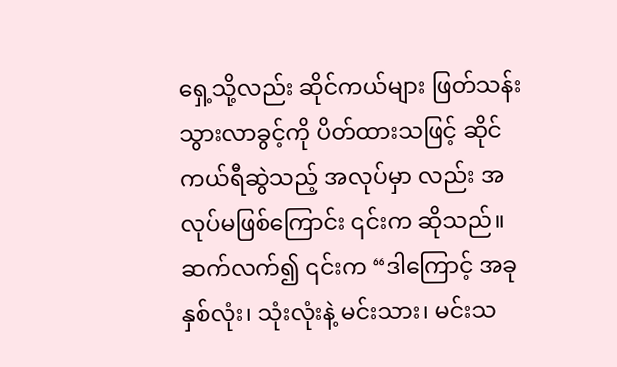ရှေ့သို့လည်း ဆိုင်ကယ်များ ဖြတ်သန်းသွားလာခွင့်ကို ပိတ်ထားသဖြင့် ဆိုင်ကယ်ရီဆွဲသည့် အလုပ်မှာ လည်း အလုပ်မဖြစ်ကြောင်း ၎င်းက ဆိုသည်။
ဆက်လက်၍ ၎င်းက “ဒါကြောင့် အခု နှစ်လုံး၊ သုံးလုံးနဲ့ မင်းသား၊ မင်းသ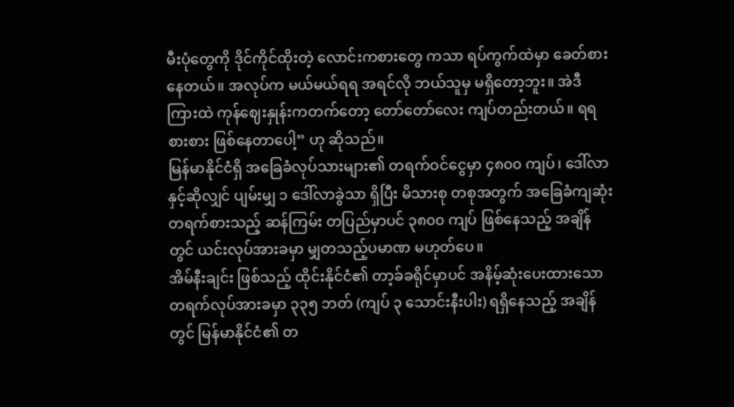မီးပုံတွေကို ဒိုင်ကိုင်ထိုးတဲ့ လောင်းကစားတွေ ကသာ ရပ်ကွက်ထဲမှာ ခေတ်စားနေတယ်။ အလုပ်က မယ်မယ်ရရ အရင်လို ဘယ်သူမှ မရှိတော့ဘူး။ အဲဒီကြားထဲ ကုန်ဈေးနှုန်းကတက်တော့ တော်တော်လေး ကျပ်တည်းတယ်။ ရရစားစား ဖြစ်နေတာပေါ့” ဟု ဆိုသည်။
မြန်မာနိုင်ငံရှိ အခြေခံလုပ်သားများ၏ တရက်ဝင်ငွေမှာ ၄၈၀၀ ကျပ်၊ ဒေါ်လာနှင့်ဆိုလျှင် ပျမ်းမျှ ၁ ဒေါ်လာခွဲသာ ရှိပြီး မိသားစု တစုအတွက် အခြေခံကျဆုံး တရက်စားသည့် ဆန်ကြမ်း တပြည်မှာပင် ၃၈၀၀ ကျပ် ဖြစ်နေသည့် အချိန်တွင် ယင်းလုပ်အားခမှာ မျှတသည့်ပမာဏ မဟုတ်ပေ။
အိမ်နီးချင်း ဖြစ်သည့် ထိုင်းနိုင်ငံ၏ တာ့ခ်ခရိုင်မှာပင် အနိမ့်ဆုံးပေးထားသော တရက်လုပ်အားခမှာ ၃၃၅ ဘတ် (ကျပ် ၃ သောင်းနီးပါး) ရရှိနေသည့် အချိန်တွင် မြန်မာနိုင်ငံ၏ တ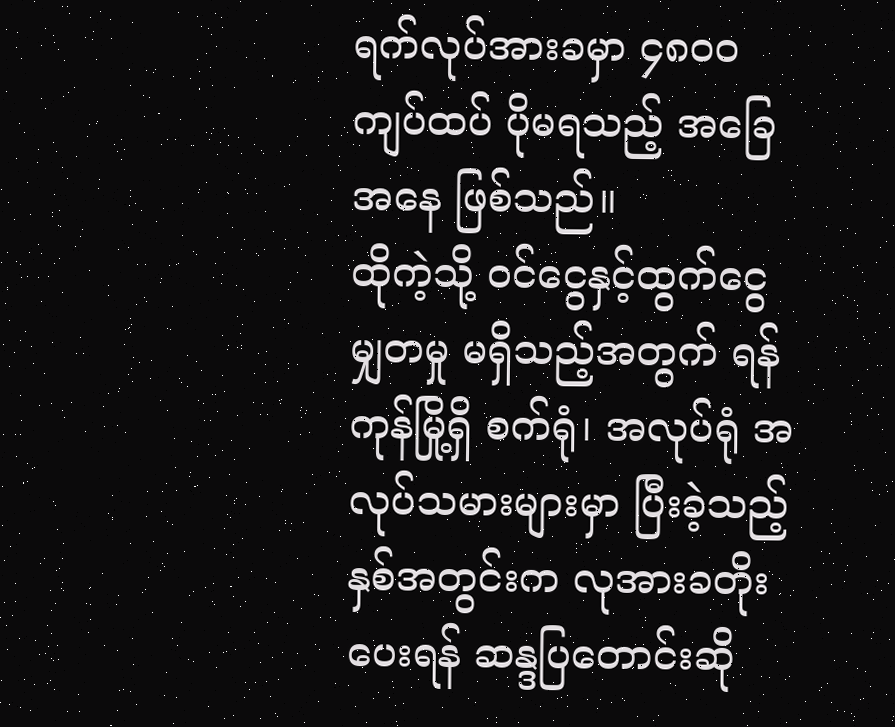ရက်လုပ်အားခမှာ ၄၈၀၀ ကျပ်ထပ် ပိုမရသည့် အခြေအနေ ဖြစ်သည်။
ထိုကဲ့သို့ ဝင်ငွေနှင့်ထွက်ငွေ မျှတမှု မရှိသည့်အတွက် ရန်ကုန်မြို့ရှိ စက်ရုံ၊ အလုပ်ရုံ အလုပ်သမားများမှာ ပြီးခဲ့သည့် နှစ်အတွင်းက လုအားခတိုးပေးရန် ဆန္ဒပြတောင်းဆို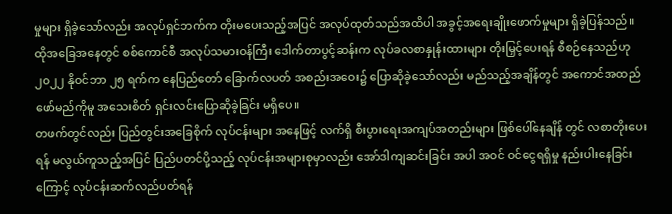မှုများ ရှိခဲ့သော်လည်း အလုပ်ရှင်ဘက်က တိုးမပေးသည့်အပြင် အလုပ်ထုတ်သည်အထိပါ အခွင့်အရေးချိုးဖောက်မှုများ ရှိခဲ့ပြန်သည်။
ထိုအခြေအနေတွင် စစ်ကောင်စီ အလုပ်သမားဝန်ကြီး ဒေါက်တာပွင့်ဆန်းက လုပ်ခလစာနှုန်းထားများ တိုးမြှင့်ပေးရန် စီစဉ်နေသည်ဟု ၂၀၂၂ နိုဝင်ဘာ ၂၅ ရက်က နေပြည်တော် ခြောက်လပတ် အစည်းအဝေး၌ ပြောဆိုခဲ့သော်လည်း မည်သည့်အချိန်တွင် အကောင်အထည်ဖော်မည်ကိုမူ အသေးစိတ် ရှင်းလင်းပြောဆိုခဲ့ခြင်း မရှိပေ။
တဖက်တွင်လည်း ပြည်တွင်းအခြေစိုက် လုပ်ငန်းများ အနေဖြင့် လက်ရှိ စီးပွားရေးအကျပ်အတည်းများ ဖြစ်ပေါ်နေချိန် တွင် လစာတိုးပေးရန် မလွယ်ကူသည့်အပြင် ပြည်ပတင်ပို့သည့် လုပ်ငန်းအများစုမှာလည်း အော်ဒါကျဆင်းခြင်း အပါ အဝင် ဝင်ငွေရရှိမှု နည်းပါးနေခြင်းကြောင့် လုပ်ငန်းဆက်လည်ပတ်ရန်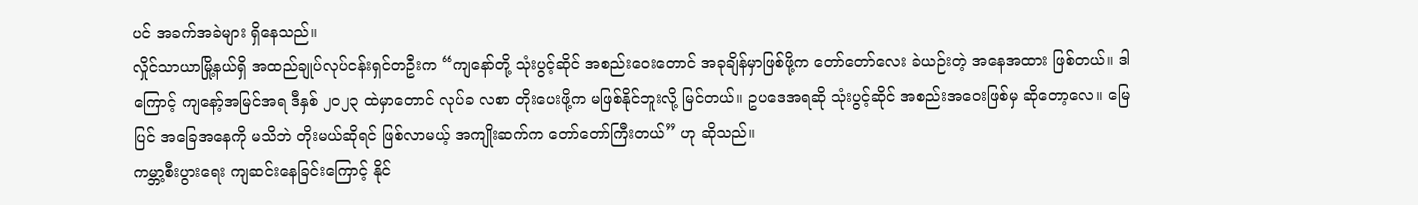ပင် အခက်အခဲများ ရှိနေသည်။
လှိုင်သာယာမြို့နယ်ရှိ အထည်ချုပ်လုပ်ငန်းရှင်တဦးက “ကျနော်တို့ သုံးပွင့်ဆိုင် အစည်းဝေးတောင် အခုချိန်မှာဖြစ်ဖို့က တော်တော်လေး ခဲယဉ်းတဲ့ အနေအထား ဖြစ်တယ်။ ဒါကြောင့် ကျနော့်အမြင်အရ ဒီနှစ် ၂၀၂၃ ထဲမှာတောင် လုပ်ခ လစာ တိုးပေးဖို့က မဖြစ်နိုင်ဘူးလို့ မြင်တယ်။ ဥပဒေအရဆို သုံးပွင့်ဆိုင် အစည်းအဝေးဖြစ်မှ ဆိုတော့လေ။ မြေပြင် အခြေအနေကို မသိဘဲ တိုးမယ်ဆိုရင် ဖြစ်လာမယ့် အကျိုးဆက်က တော်တော်ကြီးတယ်” ဟု ဆိုသည်။
ကမ္ဘာ့စီးပွားရေး ကျဆင်းနေခြင်းကြောင့် နိုင်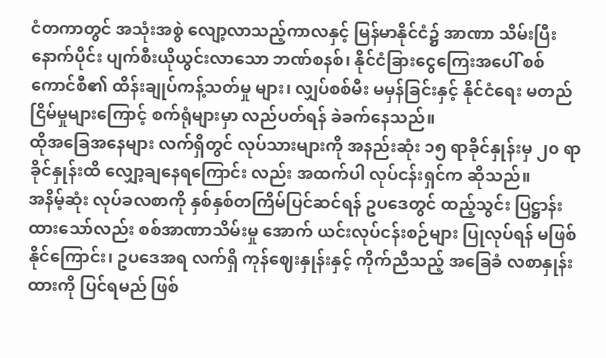ငံတကာတွင် အသုံးအစွဲ လျော့လာသည့်ကာလနှင့် မြန်မာနိုင်ငံ၌ အာဏာ သိမ်းပြီးနောက်ပိုင်း ပျက်စီးယိုယွင်းလာသော ဘဏ်စနစ်၊ နိုင်ငံခြားငွေကြေးအပေါ် စစ်ကောင်စီ၏ ထိန်းချုပ်ကန့်သတ်မှု များ၊ လျှပ်စစ်မီး မမှန်ခြင်းနှင့် နိုင်ငံရေး မတည်ငြိမ်မှုများကြောင့် စက်ရုံများမှာ လည်ပတ်ရန် ခဲခက်နေသည်။
ထိုအခြေအနေများ လက်ရှိတွင် လုပ်သားများကို အနည်းဆုံး ၁၅ ရာခိုင်နှုန်းမှ ၂၀ ရာခိုင်နှုန်းထိ လျှော့ချနေရကြောင်း လည်း အထက်ပါ လုပ်ငန်းရှင်က ဆိုသည်။
အနိမ့်ဆုံး လုပ်ခလစာကို နှစ်နှစ်တကြိမ်ပြင်ဆင်ရန် ဥပဒေတွင် ထည့်သွင်း ပြဋ္ဌာန်းထားသော်လည်း စစ်အာဏာသိမ်းမှု အောက် ယင်းလုပ်ငန်းစဉ်များ ပြုလုပ်ရန် မဖြစ်နိုင်ကြောင်း၊ ဥပဒေအရ လက်ရှိ ကုန်ဈေးနှုန်းနှင့် ကိုက်ညီသည့် အခြေခံ လစာနှုန်းထားကို ပြင်ရမည် ဖြစ်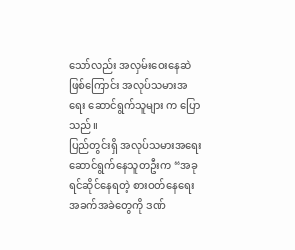သော်လည်း အလှမ်းဝေးနေဆဲ ဖြစ်ကြောင်း အလုပ်သမားအရေး ဆောင်ရွက်သူများ က ပြောသည်။
ပြည်တွင်းရှိ အလုပ်သမားအရေး ဆောင်ရွက်နေသူတဦးက “အခု ရင်ဆိုင်နေရတဲ့ စားဝတ်နေရေး အခက်အခဲတွေကို ဒဏ်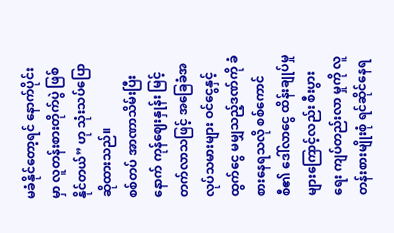မခံနိုင်တော့ရင် နောက်ပိုင်းမှာ လူတန်းစားတိုက်ပွဲ ဖြစ်နိုင်တယ်” ဟု သုံးသပ်ပြောဆိုထားသည်။
စစ်တပ် အာဏာသိမ်းပြီးနောက် ကုန်ဈေးနှုန်း မြင့်တက်လာသဖြင့် အခြေခံအလုပ်သမားများ ဝင်ငွေနှင့်ထွက်ငွေ မမျှသည့်ဒဏ်ကို ခံစားနေရသလို စစ်ကောင်စီ၏ ဒေါ်လာငွေ ထိန်းချုပ်မှုများကြောင့်လည်း စီးပွားရေး ကျပ်တည်းလာ မှုကို လူတန်းစားမျိုးစုံ ရင်ဆိုင်နေရ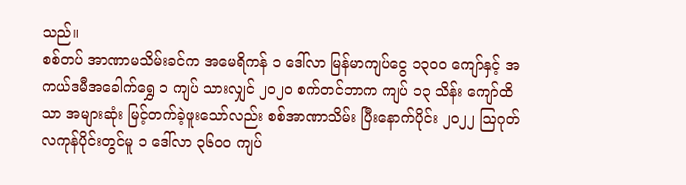သည်။
စစ်တပ် အာဏာမသိမ်းခင်က အမေရိကန် ၁ ဒေါ်လာ မြန်မာကျပ်ငွေ ၁၃၀၀ ကျော်နှင့် အကယ်ဒမီအခေါက်ရွှေ ၁ ကျပ် သားလျှင် ၂၀၂၀ စက်တင်ဘာက ကျပ် ၁၃ သိန်း ကျော်ထိသာ အများဆုံး မြင့်တက်ခဲ့ဖူးသော်လည်း စစ်အာဏာသိမ်း ပြီးနောက်ပိုင်း ၂၀၂၂ ဩဂုတ်လကုန်ပိုင်းတွင်မူ ၁ ဒေါ်လာ ၃၆၀၀ ကျပ်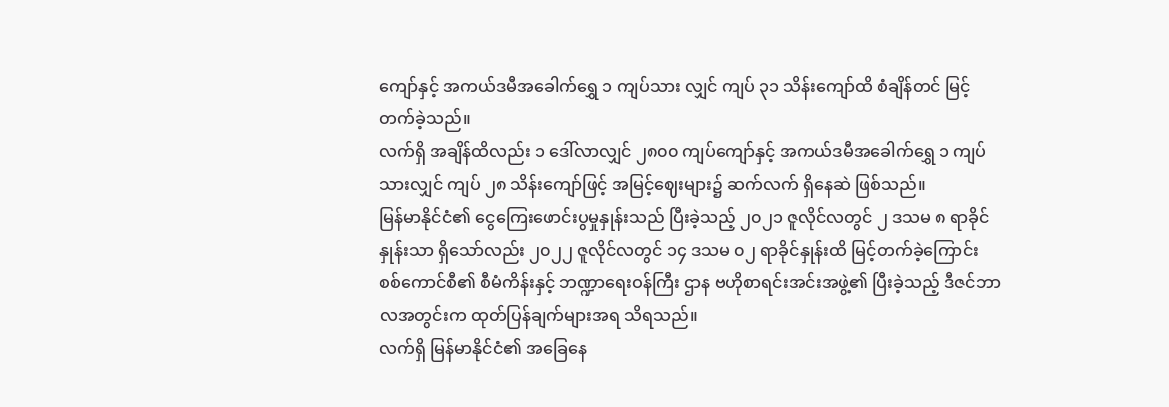ကျော်နှင့် အကယ်ဒမီအခေါက်ရွှေ ၁ ကျပ်သား လျှင် ကျပ် ၃၁ သိန်းကျော်ထိ စံချိန်တင် မြင့်တက်ခဲ့သည်။
လက်ရှိ အချိန်ထိလည်း ၁ ဒေါ်လာလျှင် ၂၈၀၀ ကျပ်ကျော်နှင့် အကယ်ဒမီအခေါက်ရွှေ ၁ ကျပ်သားလျှင် ကျပ် ၂၈ သိန်းကျော်ဖြင့် အမြင့်ဈေးများ၌ ဆက်လက် ရှိနေဆဲ ဖြစ်သည်။
မြန်မာနိုင်ငံ၏ ငွေကြေးဖောင်းပွမှုနှုန်းသည် ပြီးခဲ့သည့် ၂၀၂၁ ဇူလိုင်လတွင် ၂ ဒသမ ၈ ရာခိုင်နှုန်းသာ ရှိသော်လည်း ၂၀၂၂ ဇူလိုင်လတွင် ၁၄ ဒသမ ၀၂ ရာခိုင်နှုန်းထိ မြင့်တက်ခဲ့ကြောင်း စစ်ကောင်စီ၏ စီမံကိန်းနှင့် ဘဏ္ဍာရေးဝန်ကြီး ဌာန ဗဟိုစာရင်းအင်းအဖွဲ့၏ ပြီးခဲ့သည့် ဒီဇင်ဘာလအတွင်းက ထုတ်ပြန်ချက်များအရ သိရသည်။
လက်ရှိ မြန်မာနိုင်ငံ၏ အခြေနေ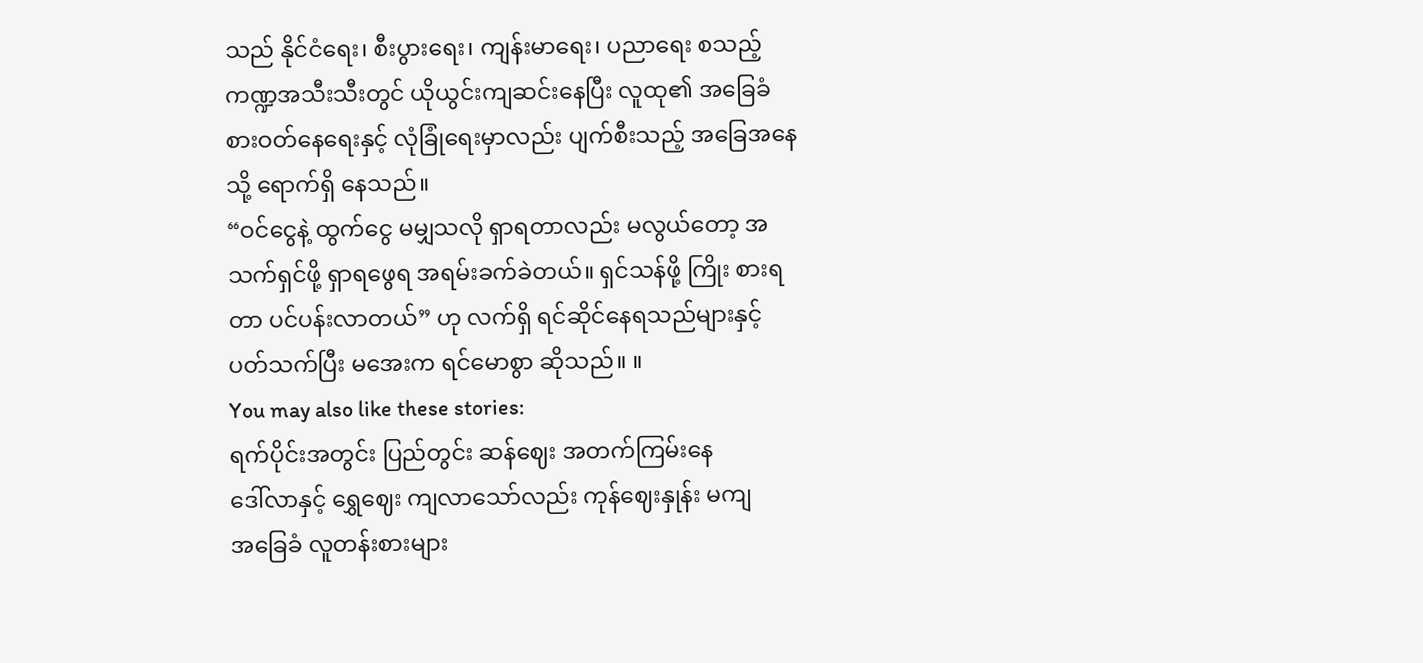သည် နိုင်ငံရေး၊ စီးပွားရေး၊ ကျန်းမာရေး၊ ပညာရေး စသည့် ကဏ္ဍအသီးသီးတွင် ယိုယွင်းကျဆင်းနေပြီး လူထု၏ အခြေခံစားဝတ်နေရေးနှင့် လုံခြုံရေးမှာလည်း ပျက်စီးသည့် အခြေအနေသို့ ရောက်ရှိ နေသည်။
“ဝင်ငွေနဲ့ ထွက်ငွေ မမျှသလို ရှာရတာလည်း မလွယ်တော့ အသက်ရှင်ဖို့ ရှာရဖွေရ အရမ်းခက်ခဲတယ်။ ရှင်သန်ဖို့ ကြိုး စားရတာ ပင်ပန်းလာတယ်” ဟု လက်ရှိ ရင်ဆိုင်နေရသည်များနှင့် ပတ်သက်ပြီး မအေးက ရင်မောစွာ ဆိုသည်။ ။
You may also like these stories:
ရက်ပိုင်းအတွင်း ပြည်တွင်း ဆန်ဈေး အတက်ကြမ်းနေ
ဒေါ်လာနှင့် ရွှေဈေး ကျလာသော်လည်း ကုန်ဈေးနှုန်း မကျ
အခြေခံ လူတန်းစားများ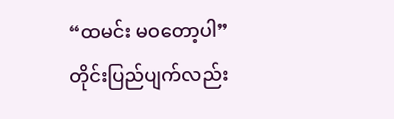“ထမင်း မဝတော့ပါ”
တိုင်းပြည်ပျက်လည်း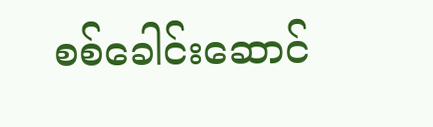စစ်ခေါင်းဆောင်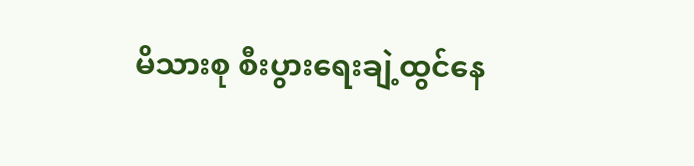မိသားစု စီးပွားရေးချဲ့ထွင်နေ